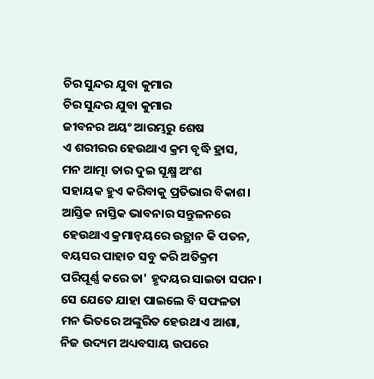ଚିର ସୁନ୍ଦର ଯୁବା କୁମାର
ଚିର ସୁନ୍ଦର ଯୁବା କୁମାର
ଜୀବନର ଅୟଂ ଆରମ୍ଭରୁ ଶେଷ
ଏ ଶରୀରର ହେଉଥାଏ କ୍ରମ ବୃଦ୍ଧି ହ୍ରାସ,
ମନ ଆତ୍ମା ତାର ଦୁଇ ସୂକ୍ଷ୍ମ ଅଂଶ
ସହାୟକ ହୁଏ କରିବାକୁ ପ୍ରତିଭାର ବିକାଶ।
ଆସ୍ତିକ ନାସ୍ତିକ ଭାବନାର ସନ୍ତୁଳନରେ
ହେଉଥାଏ କ୍ରମାନ୍ଵୟରେ ଉତ୍ଥାନ କି ପତନ,
ବୟସର ପାହାଚ ସବୁ କରି ଅତିକ୍ରମ
ପରିପୂର୍ଣ୍ଣ କରେ ତା' ହୃଦୟର ସାଇତା ସପନ।
ସେ ଯେତେ ଯାହା ପାଇଲେ ବି ସଫଳତା
ମନ ଭିତରେ ଅଙ୍କୁରିତ ହେଉଥାଏ ଆଶା,
ନିଜ ଉଦ୍ୟମ ଅଧ୍ୟବସାୟ ଉପରେ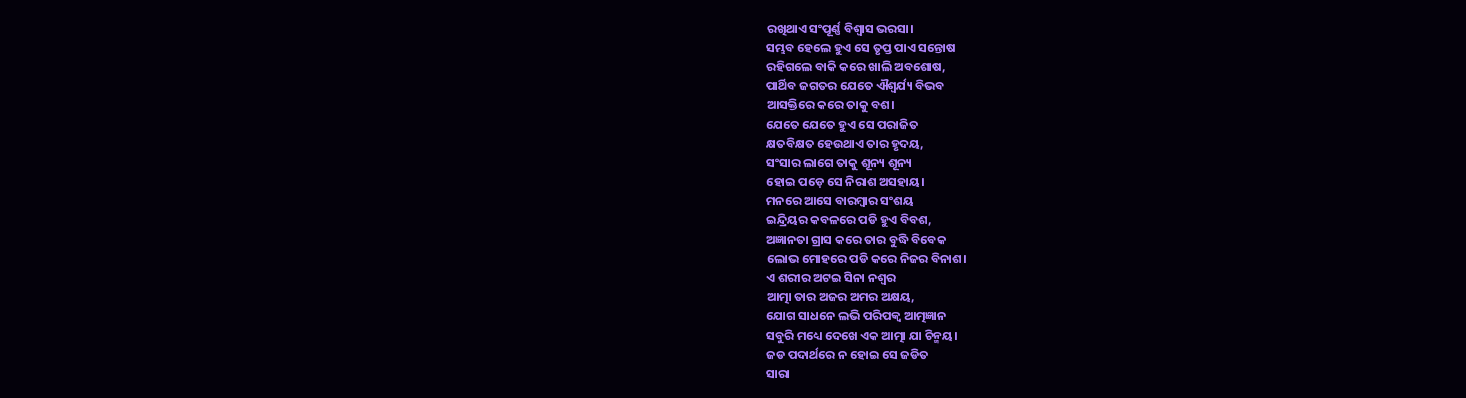ରଖିଥାଏ ସଂପୂର୍ଣ୍ଣ ବିଶ୍ବାସ ଭରସା।
ସମ୍ଭବ ହେଲେ ହୁଏ ସେ ତୃପ୍ତ ପାଏ ସନ୍ତୋଷ
ରହିଗଲେ ବାକି କରେ ଖାଲି ଅବଶୋଷ,
ପାର୍ଥିବ ଜଗତର ଯେତେ ଐଶ୍ଵର୍ଯ୍ୟ ବିଭବ
ଆସକ୍ତିରେ କରେ ତାକୁ ବଶ।
ଯେତେ ଯେତେ ହୁଏ ସେ ପରାଜିତ
କ୍ଷତବିକ୍ଷତ ହେଉଥାଏ ତାର ହୃଦୟ,
ସଂସାର ଲାଗେ ତାକୁ ଶୂନ୍ୟ ଶୂନ୍ୟ
ହୋଇ ପଡ଼େ ସେ ନିରାଶ ଅସହାୟ।
ମନରେ ଆସେ ବାରମ୍ବାର ସଂଶୟ
ଇନ୍ଦ୍ରିୟର କବଳରେ ପଡି ହୁଏ ବିବଶ,
ଅଜ୍ଞାନତା ଗ୍ରାସ କରେ ତାର ବୁଦ୍ଧି ବିବେକ
ଲୋଭ ମୋହରେ ପଡି କରେ ନିଜର ବିନାଶ।
ଏ ଶରୀର ଅଟଇ ସିନା ନଶ୍ଵର
ଆତ୍ମା ତାର ଅଜର ଅମର ଅକ୍ଷୟ,
ଯୋଗ ସାଧନେ ଲଭି ପରିପକ୍ୱ ଆତ୍ମଜ୍ଞାନ
ସବୁରି ମଧ୍ୟେ ଦେଖେ ଏକ ଆତ୍ମା ଯା ଚିନ୍ମୟ।
ଜଡ ପଦାର୍ଥରେ ନ ହୋଇ ସେ ଜଡିତ
ସାରା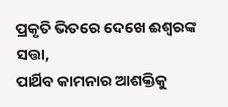ପ୍ରକୃତି ଭିତରେ ଦେଖେ ଈଶ୍ବରଙ୍କ ସତ୍ତା,
ପାର୍ଥିବ କାମନାର ଆଶକ୍ତିକୁ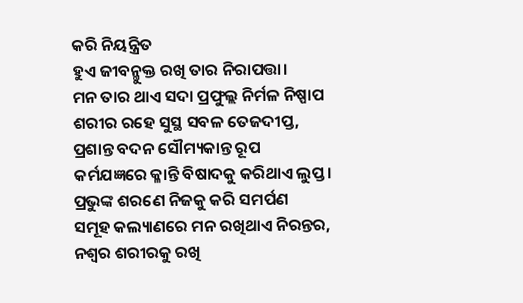କରି ନିୟନ୍ତ୍ରିତ
ହୁଏ ଜୀବନ୍ମୁକ୍ତ ରଖି ତାର ନିରାପତ୍ତା।
ମନ ତାର ଥାଏ ସଦା ପ୍ରଫୁଲ୍ଲ ନିର୍ମଳ ନିଷ୍ପାପ
ଶରୀର ରହେ ସୁସ୍ଥ ସବଳ ତେଜଦୀପ୍ତ,
ପ୍ରଶାନ୍ତ ବଦନ ସୌମ୍ୟକାନ୍ତ ରୂପ
କର୍ମଯଜ୍ଞରେ କ୍ଳାନ୍ତି ବିଷାଦକୁ କରିଥାଏ ଲୁପ୍ତ।
ପ୍ରଭୁଙ୍କ ଶରଣେ ନିଜକୁ କରି ସମର୍ପଣ
ସମୂହ କଲ୍ୟାଣରେ ମନ ରଖିଥାଏ ନିରନ୍ତର,
ନଶ୍ଵର ଶରୀରକୁ ରଖି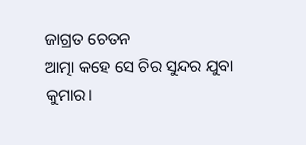ଜାଗ୍ରତ ଚେତନ
ଆତ୍ମା କହେ ସେ ଚିର ସୁନ୍ଦର ଯୁବା କୁମାର।